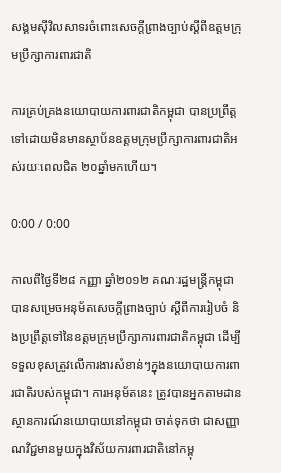សង្គមស៊ីវិលសាទរចំពោះសេចក្ដីព្រាងច្បាប់ស្ដីពីឧត្ដមក្រុមប្រឹក្សាការពារជាតិ

ការគ្រប់គ្រងនយោបាយការពារជាតិកម្ពុជា បានប្រព្រឹត្តទៅដោយមិនមានស្ថាប័នឧត្តមក្រុមប្រឹក្សាការពារជាតិអស់រយៈពេលជិត ២០ឆ្នាំមកហើយ។

0:00 / 0:00

កាលពីថ្ងៃទី២៨ កញ្ញា ឆ្នាំ២០១២ គណៈរដ្ឋមន្ត្រីកម្ពុជា បានសម្រេចអនុម័តសេចក្តីព្រាងច្បាប់ ស្ដីពីការរៀបចំ និងប្រព្រឹត្តទៅនៃឧត្តមក្រុមប្រឹក្សាការពារជាតិកម្ពុជា ដើម្បីទទួលខុសត្រូវលើការងារសំខាន់ៗក្នុងនយោបាយការពារជាតិរបស់កម្ពុជា។ ការអនុម័តនេះ ត្រូវបានអ្នកតាមដានស្ថានការណ៍នយោបាយនៅកម្ពុជា ចាត់ទុកថា ជាសញ្ញាណវិជ្ជមានមួយក្នុងវិស័យការពារជាតិនៅកម្ពុ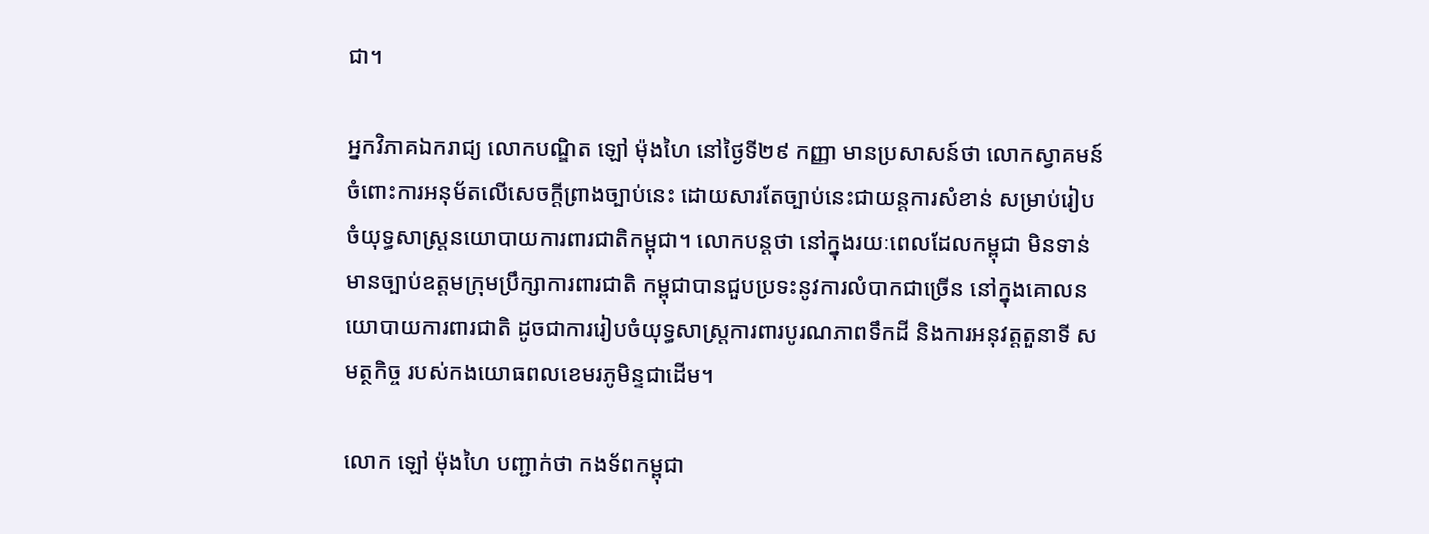ជា។

អ្នកវិភាគឯករាជ្យ លោកបណ្ឌិត ឡៅ ម៉ុងហៃ នៅថ្ងៃទី២៩ កញ្ញា មានប្រសាសន៍ថា លោកស្វាគមន៍ចំពោះការអនុម័តលើសេចក្តីព្រាងច្បាប់នេះ ដោយសារតែច្បាប់នេះជាយន្តការសំខាន់ សម្រាប់រៀបចំយុទ្ធសាស្ត្រនយោបាយការពារជាតិកម្ពុជា។ លោកបន្តថា នៅក្នុងរយៈពេលដែលកម្ពុជា មិនទាន់មានច្បាប់ឧត្តមក្រុមប្រឹក្សាការពារជាតិ កម្ពុជាបានជួបប្រទះនូវការលំបាកជាច្រើន នៅក្នុងគោលនយោបាយការពារជាតិ ដូចជាការរៀបចំយុទ្ធសាស្ត្រការពារបូរណភាពទឹកដី និងការអនុវត្តតួនាទី សមត្ថកិច្ច របស់កងយោធពលខេមរភូមិន្ទជាដើម។

លោក ឡៅ ម៉ុងហៃ បញ្ជាក់ថា កងទ័ពកម្ពុជា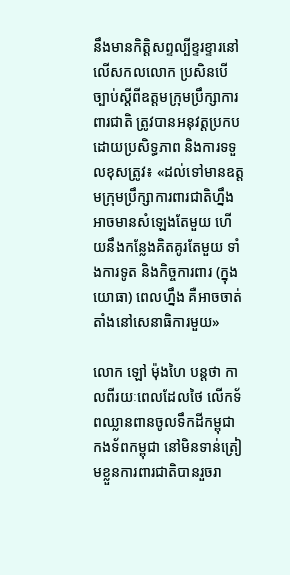នឹងមានកិត្តិសព្ទល្បីខ្ទរខ្ទារនៅលើសកលលោក ប្រសិនបើច្បាប់ស្ដីពីឧត្តមក្រុមប្រឹក្សាការពារជាតិ ត្រូវបានអនុវត្តប្រកបដោយប្រសិទ្ធភាព និងការទទួលខុសត្រូវ៖ «ដល់ទៅមានឧត្តមក្រុមប្រឹក្សាការពារជាតិហ្នឹង អាចមានសំឡេងតែមួយ ហើយនឹងកន្លែងគិតគូរតែមួយ ទាំងការទូត និងកិច្ចការពារ (ក្នុងយោធា) ពេលហ្នឹង គឺអាចចាត់តាំងនៅសេនាធិការមួយ»

លោក ឡៅ ម៉ុងហៃ បន្តថា កាលពីរយៈពេលដែលថៃ លើកទ័ពឈ្លានពានចូលទឹកដីកម្ពុជា កងទ័ពកម្ពុជា នៅមិនទាន់ត្រៀមខ្លួនការពារជាតិបានរួចរា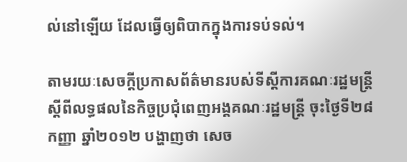ល់នៅឡើយ ដែលធ្វើឲ្យពិបាកក្នុងការទប់ទល់។

តាមរយៈសេចក្តីប្រកាសព័ត៌មានរបស់ទីស្ដីការគណៈរដ្ឋមន្ត្រី ស្ដីពីលទ្ធផលនៃកិច្ចប្រជុំពេញអង្គគណៈរដ្ឋមន្ត្រី ចុះថ្ងៃទី២៨ កញ្ញា ឆ្នាំ២០១២ បង្ហាញថា សេច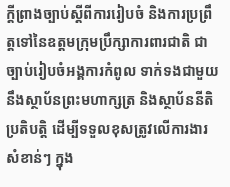ក្តីព្រាងច្បាប់ស្ដីពីការរៀបចំ និងការប្រព្រឹត្តទៅនៃឧត្តមក្រុមប្រឹក្សាការពារជាតិ ជាច្បាប់រៀបចំអង្គការកំពូល ទាក់ទងជាមួយនឹងស្ថាប័នព្រះមហាក្សត្រ និងស្ថាប័ននីតិប្រតិបត្តិ ដើម្បីទទួលខុសត្រូវលើការងារសំខាន់ៗ ក្នុង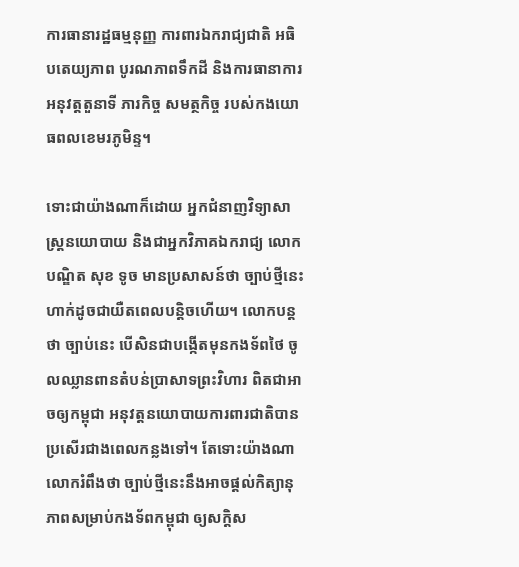ការធានារដ្ឋធម្មនុញ្ញ ការពារឯករាជ្យជាតិ អធិបតេយ្យភាព បូរណភាពទឹកដី និងការធានាការអនុវត្តតួនាទី ភារកិច្ច សមត្ថកិច្ច របស់កងយោធពលខេមរភូមិន្ទ។

ទោះជាយ៉ាងណាក៏ដោយ អ្នកជំនាញវិទ្យាសាស្ត្រនយោបាយ និងជាអ្នកវិភាគឯករាជ្យ លោកបណ្ឌិត សុខ ទូច មានប្រសាសន៍ថា ច្បាប់ថ្មីនេះហាក់ដូចជាយឺតពេលបន្តិចហើយ។ លោកបន្តថា ច្បាប់នេះ បើសិនជាបង្កើតមុនកងទ័ពថៃ ចូលឈ្លានពានតំបន់ប្រាសាទព្រះវិហារ ពិតជាអាចឲ្យកម្ពុជា អនុវត្តនយោបាយការពារជាតិបានប្រសើរជាងពេលកន្លងទៅ។ តែទោះយ៉ាងណា លោករំពឹងថា ច្បាប់ថ្មីនេះនឹងអាចផ្តល់កិត្យានុភាពសម្រាប់កងទ័ពកម្ពុជា ឲ្យសក្ដិស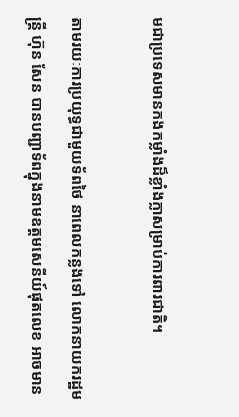មជាប្រទេសមានកងកម្លាំងដ៏ខ្លាំងក្លាសម្រាប់ការពារជាតិ។

តាមរយៈការប្រយុទ្ធជាមួយទ័ពថៃ នាពេលកន្លងទៅ លោកនាយករដ្ឋមន្ត្រី ហ៊ុន សែន បានបញ្ជាទ័ពក្នុងនាមឧត្តមសេនីយ៍ផុតលេខ អាចមាន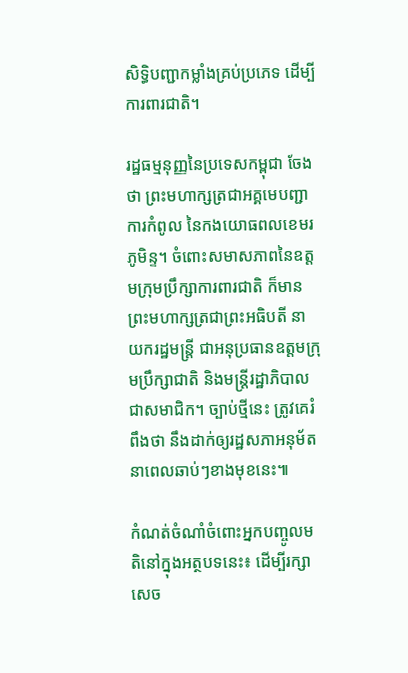សិទ្ធិបញ្ជាកម្លាំងគ្រប់ប្រភេទ ដើម្បីការពារជាតិ។

រដ្ឋធម្មនុញ្ញនៃប្រទេសកម្ពុជា ចែងថា ព្រះមហាក្សត្រជាអគ្គមេបញ្ជាការកំពូល នៃកងយោធពលខេមរភូមិន្ទ។ ចំពោះសមាសភាពនៃឧត្តមក្រុមប្រឹក្សាការពារជាតិ ក៏មានព្រះមហាក្សត្រជាព្រះអធិបតី នាយករដ្ឋមន្ត្រី ជាអនុប្រធានឧត្តមក្រុមប្រឹក្សាជាតិ និងមន្ត្រីរដ្ឋាភិបាល ជាសមាជិក។ ច្បាប់ថ្មីនេះ ត្រូវគេរំពឹងថា នឹងដាក់ឲ្យរដ្ឋសភាអនុម័តនាពេលឆាប់ៗខាងមុខនេះ៕

កំណត់ចំណាំចំពោះអ្នកបញ្ចូលមតិនៅក្នុងអត្ថបទនេះ៖ ដើម្បីរក្សាសេច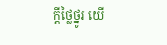ក្ដីថ្លៃថ្នូរ យើ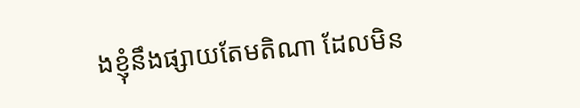ងខ្ញុំនឹងផ្សាយតែមតិណា ដែលមិន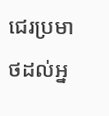ជេរប្រមាថដល់អ្ន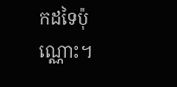កដទៃប៉ុណ្ណោះ។